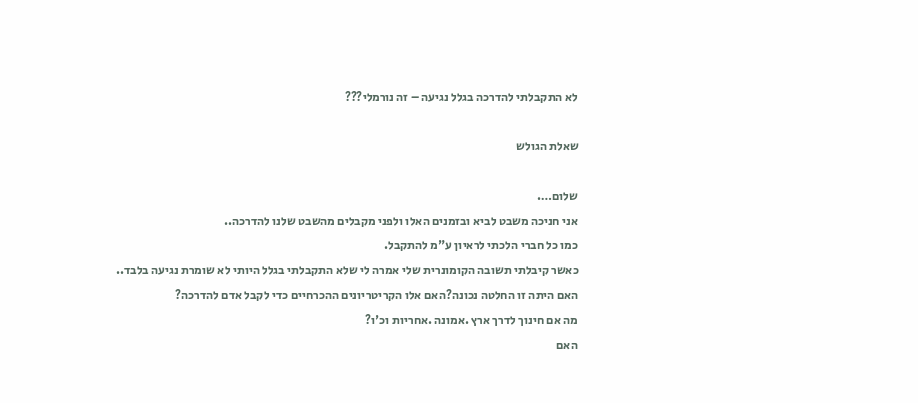לא התקבלתי להדרכה בגלל נגיעה – זה נורמלי???

שאלת הגולש

שלום….
אני חניכה משבט לביא ובזמנים האלו ולפני מקבלים מהשבט שלנו להדרכה..
כמו כל חברי הלכתי לראיון ע"מ להתקבל.
כאשר קיבלתי תשובה הקומונרית שלי אמרה לי שלא התקבלתי בגלל היותי לא שומרת נגיעה בלבד..
האם היתה זו החלטה נכונה?האם אלו הקריטריונים ההכרחיים כדי לקבל אדם להדרכה?
מה אם חינוך לדרך ארץ .אמונה .אחריות וכ'ו?
האם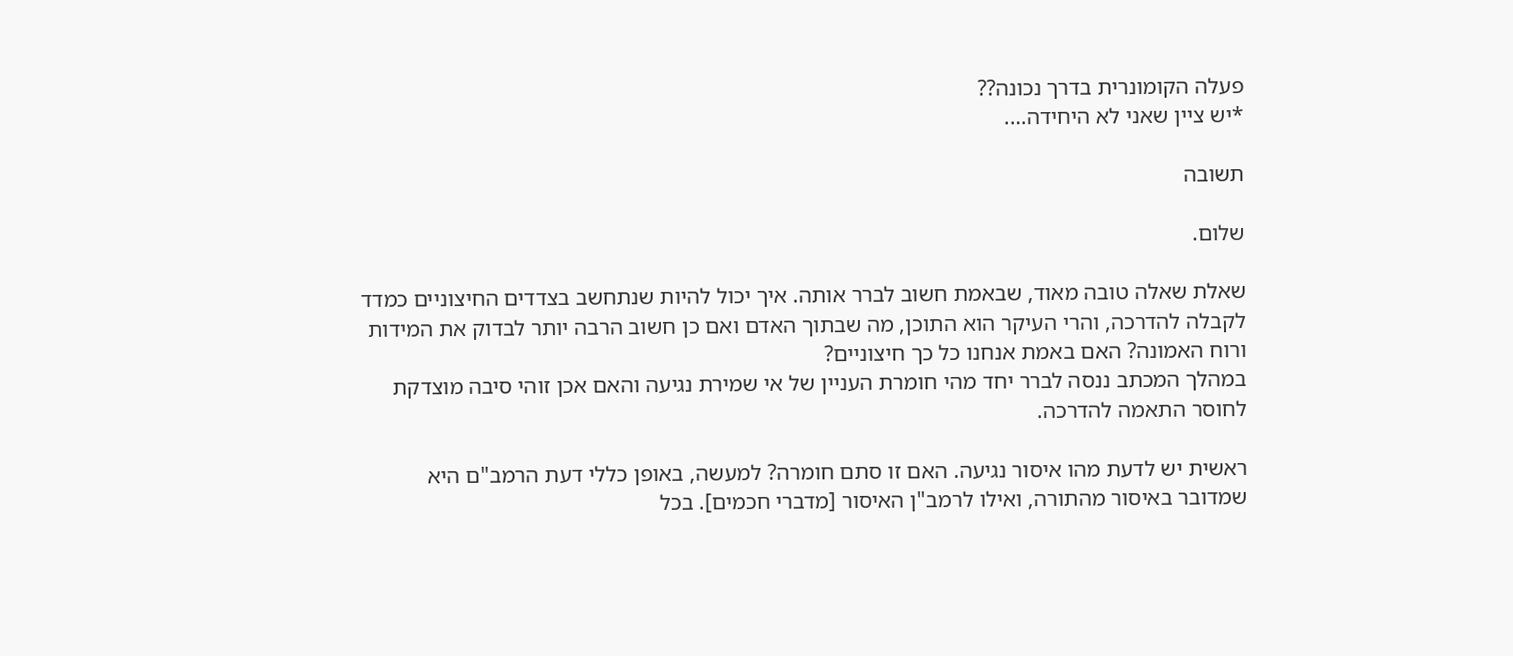פעלה הקומונרית בדרך נכונה??
*יש ציין שאני לא היחידה….

תשובה

שלום.

שאלת שאלה טובה מאוד, שבאמת חשוב לברר אותה. איך יכול להיות שנתחשב בצדדים החיצוניים כמדד לקבלה להדרכה, והרי העיקר הוא התוכן, מה שבתוך האדם ואם כן חשוב הרבה יותר לבדוק את המידות ורוח האמונה? האם באמת אנחנו כל כך חיצוניים?
במהלך המכתב ננסה לברר יחד מהי חומרת העניין של אי שמירת נגיעה והאם אכן זוהי סיבה מוצדקת לחוסר התאמה להדרכה.

ראשית יש לדעת מהו איסור נגיעה. האם זו סתם חומרה? למעשה, באופן כללי דעת הרמב"ם היא שמדובר באיסור מהתורה, ואילו לרמב"ן האיסור [מדברי חכמים]. בכל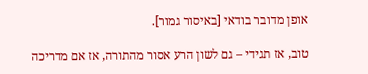אופן מדובר בודאי [באיסור גמור].

טוב, אז תגידי – גם לשון הרע אסור מהתורה, אז אם מדריכה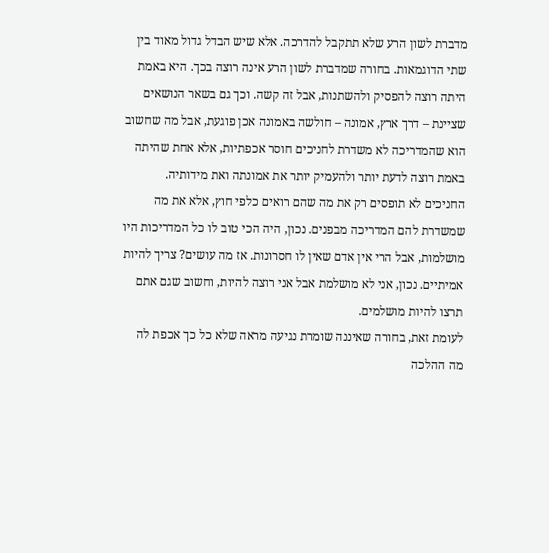מדברת לשון הרע שלא תתקבל להדרכה. אלא שיש הבדל גדול מאוד בין שתי הדוגמאות. בחורה שמדברת לשון הרע אינה רוצה בכך. היא באמת היתה רוצה להפסיק ולהשתנות, אבל זה קשה. וכך גם בשאר הנושאים שציינת – דרך ארץ, אמונה – חולשה באמונה אכן פוגעת, אבל מה שחשוב הוא שהמדריכה לא משדרת לחניכים חוסר אכפתיות, אלא אחת שהיתה באמת רוצה לדעת יותר ולהעמיק יותר את אמונתה ואת מידותיה. החניכים לא תופסים רק את מה שהם רואים כלפי חוץ, אלא את מה שמשדרת להם המדריכה מבפנים. נכון, היה הכי טוב לו כל המדריכות היו מושלמות, אבל הרי אין אדם שאין לו חסרונות. אז מה עושים? צריך להיות אמיתיים. נכון, אני לא מושלמת אבל אני רוצה להיות, וחשוב שגם אתם תרצו להיות מושלמים.
לעומת זאת, בחורה שאיננה שומרת נגיעה מראה שלא כל כך אכפת לה מה ההלכה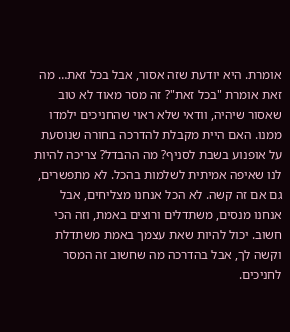אומרת. היא יודעת שזה אסור, אבל בכל זאת… מה זאת אומרת "בכל זאת"? זה מסר מאוד לא טוב שאסור שיהיה, וודאי שלא ראוי שהחניכים ילמדו ממנו. האם היית מקבלת להדרכה בחורה שנוסעת על אופנוע בשבת לסניף? מה ההבדל? צריכה להיות לנו שאיפה אמיתית לשלמות בהכל. לא מתפשרים, גם אם זה קשה. לא הכל אנחנו מצליחים, אבל אנחנו מנסים, משתדלים ורוצים באמת, וזה הכי חשוב. יכול להיות שאת עצמך באמת משתדלת וקשה לך, אבל בהדרכה מה שחשוב זה המסר לחניכים.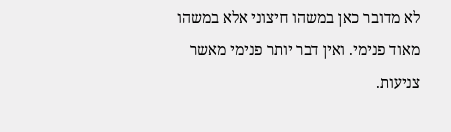לא מדובר כאן במשהו חיצוני אלא במשהו מאוד פנימי. ואין דבר יותר פנימי מאשר צניעות.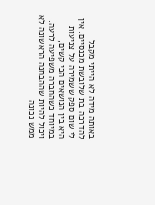באותה מידה לא הייתי מקבל להדרכה בת שלובשת מכנסיים. אין לי שום ספק ששמירה על צניעות היא בין הנושאים הכי קשים, במיוחד כשהחברה משפיעה לרעה. ויכול להיות שההבחנה הראשונה לא ממש נכונה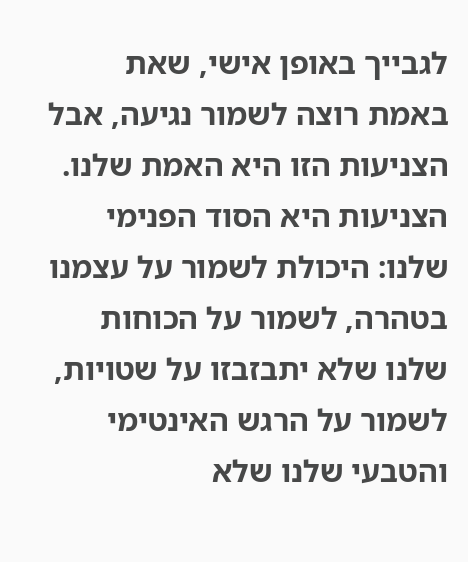לגבייך באופן אישי, שאת באמת רוצה לשמור נגיעה, אבל הצניעות הזו היא האמת שלנו. הצניעות היא הסוד הפנימי שלנו: היכולת לשמור על עצמנו בטהרה, לשמור על הכוחות שלנו שלא יתבזבזו על שטויות, לשמור על הרגש האינטימי והטבעי שלנו שלא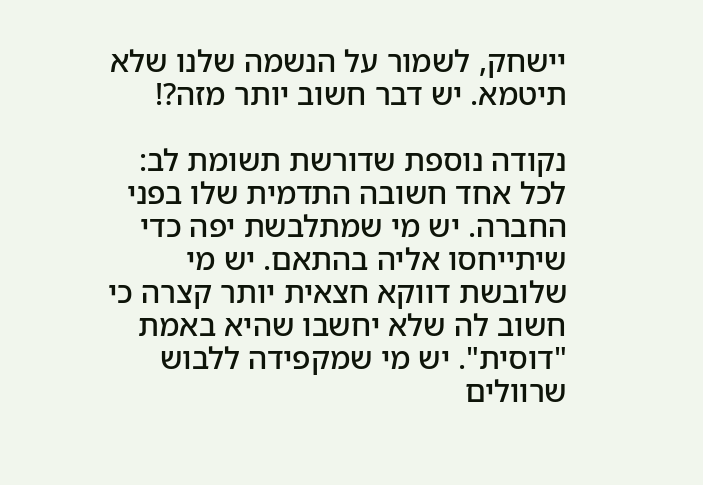יישחק, לשמור על הנשמה שלנו שלא תיטמא. יש דבר חשוב יותר מזה?!

נקודה נוספת שדורשת תשומת לב: לכל אחד חשובה התדמית שלו בפני החברה. יש מי שמתלבשת יפה כדי שיתייחסו אליה בהתאם. יש מי שלובשת דווקא חצאית יותר קצרה כי חשוב לה שלא יחשבו שהיא באמת "דוסית". יש מי שמקפידה ללבוש שרוולים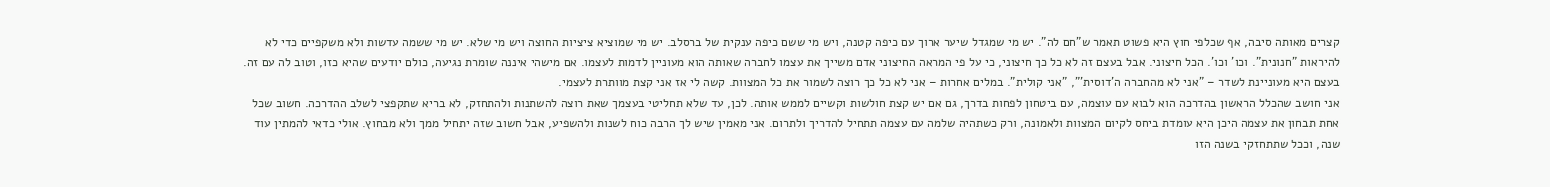קצרים מאותה סיבה, אף שכלפי חוץ היא פשוט תאמר ש"חם לה". יש מי שמגדל שיער ארוך עם כיפה קטנה, ויש מי ששם כיפה ענקית של ברסלב. יש מי שמוציא ציציות החוצה ויש מי שלא. יש מי ששמה עדשות ולא משקפיים כדי לא להיראות "חנונית". וכו' וכו'. הכל חיצוני. אבל בעצם זה לא כל כך חיצוני, כי על פי המראה החיצוני אדם משייך את עצמו לחברה שאותה הוא מעוניין לדמות לעצמו. אם מישהי איננה שומרת נגיעה, כולם יודעים שהיא כזו, וטוב לה עם זה. בעצם היא מעוניינת לשדר – "אני לא מהחברה ה'דוסית'", "אני קולית". במלים אחרות – אני לא כל כך רוצה לשמור את כל המצוות. קשה לי אז אני קצת מוותרת לעצמי.
אני חושב שהכלל הראשון בהדרכה הוא לבוא עם עוצמה, עם ביטחון לפחות בדרך, גם אם יש קצת חולשות וקשיים לממש אותה. לכן, עד שלא תחליטי בעצמך שאת רוצה להשתנות ולהתחזק, לא בריא שתקפצי לשלב ההדרכה. חשוב שכל אחת תבחון את עצמה היכן היא עומדת ביחס לקיום המצוות ולאמונה, ורק כשתהיה שלמה עם עצמה תתחיל להדריך ולתרום. אני מאמין שיש לך הרבה כוח לשנות ולהשפיע, אבל חשוב שזה יתחיל ממך ולא מבחוץ. אולי כדאי להמתין עוד שנה, וככל שתתחזקי בשנה הזו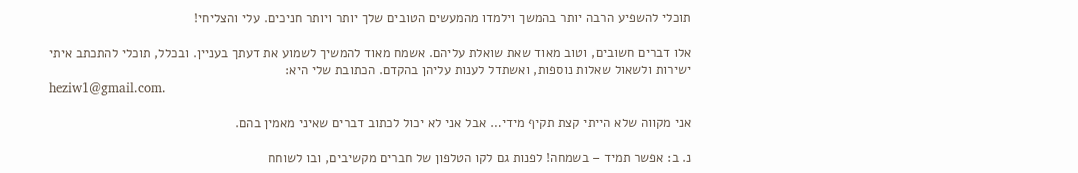תוכלי להשפיע הרבה יותר בהמשך וילמדו מהמעשים הטובים שלך יותר ויותר חניכים. עלי והצליחי!

אלו דברים חשובים, וטוב מאוד שאת שואלת עליהם. אשמח מאוד להמשיך לשמוע את דעתך בעניין. ובכלל, תוכלי להתכתב איתי ישירות ולשאול שאלות נוספות, ואשתדל לענות עליהן בהקדם. הכתובת שלי היא:
heziw1@gmail.com.

אני מקווה שלא הייתי קצת תקיף מידי… אבל אני לא יכול לכתוב דברים שאיני מאמין בהם.

נ. ב: אפשר תמיד – בשמחה! לפנות גם לקו הטלפון של חברים מקשיבים, ובו לשוחח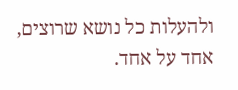ולהעלות כל נושא שרוצים, אחד על אחד.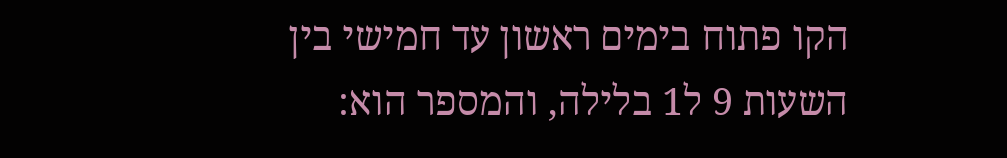הקו פתוח בימים ראשון עד חמישי בין השעות 9 ל1 בלילה, והמספר הוא: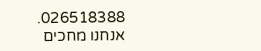026518388. אנחנו מחכים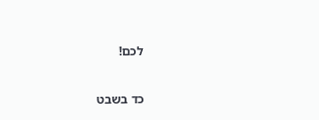לכם!

כד בשבט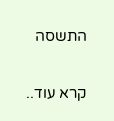התשסה

קרא עוד..